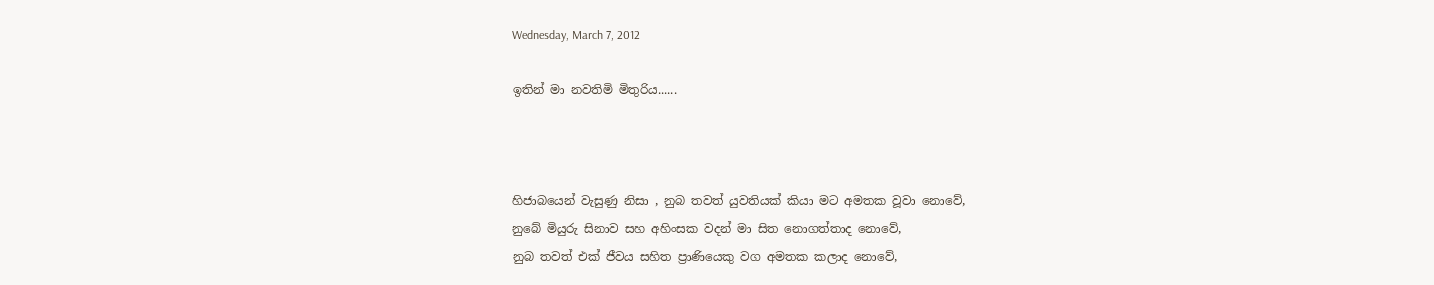Wednesday, March 7, 2012

ඉතින් මා නවතිමි මිතුරිය......



හිජාබයෙන් වැසුණු නිසා , නුබ තවත් යුවතියක් කියා මට අමතක වූවා නොවේ,
නුබේ මියුරු සිනාව සහ අහිංසක වදන් මා සිත නොගත්තාද නොවේ,
නුබ තවත් එක් ජීවය සහිත ප්‍රාණියෙකු වග අමතක කලාද නොවේ,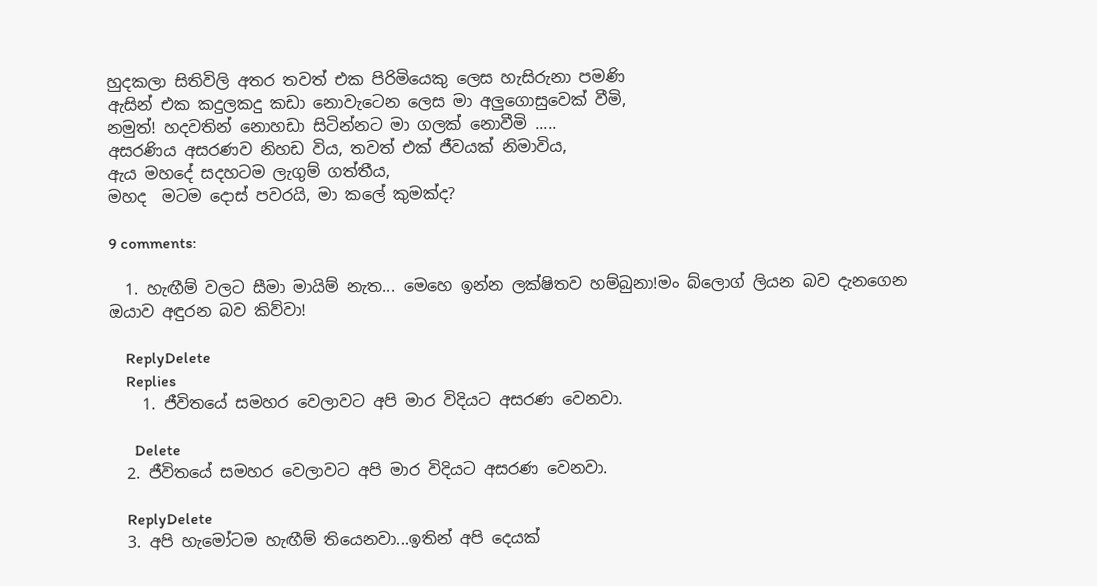හුදකලා සිතිවිලි අතර තවත් එක පිරිමියෙකු ලෙස හැසිරුනා පමණි
ඇසින් එක කදුලකදු කඩා නොවැටෙන ලෙස මා අලුගොසුවෙක් වීමි,
නමුත්! හදවතින් නොහඩා සිටින්නට මා ගලක් නොවීමි .....
අසරණිය අසරණව නිහඩ විය, තවත් එක් ජීවයක් නිමාවිය,
ඇය මහදේ සදහටම ලැගුම් ගත්තීය,
මහද  මටම දොස් පවරයි, මා කලේ කුමක්ද?

9 comments:

  1. හැඟීම් වලට සීමා මායිම් නැත... මෙහෙ ඉන්න ලක්ෂිතව හම්බුනා!මං බ්ලොග් ලියන බව දැනගෙන ඔයාව අඳුරන බව කිව්වා!

    ReplyDelete
    Replies
    1. ජීවිතයේ සමහර වෙලාවට අපි මාර විදියට අසරණ වෙනවා.

      Delete
  2. ජීවිතයේ සමහර වෙලාවට අපි මාර විදියට අසරණ වෙනවා.

    ReplyDelete
  3. අපි හැමෝටම හැඟීම් තියෙනවා...ඉතින් අපි දෙයක්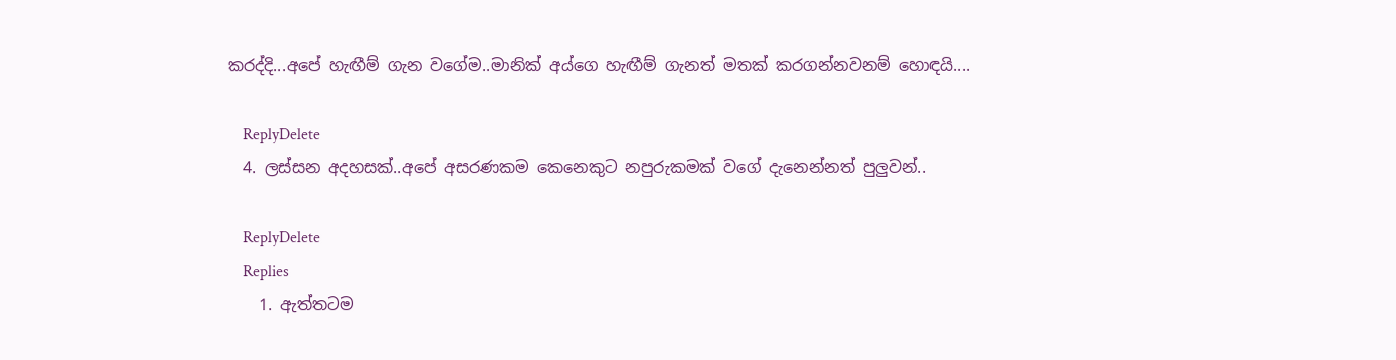කරද්දි...අපේ හැඟීම් ගැන වගේම..මානික් අය්ගෙ හැඟීම් ගැනත් මතක් කරගන්නවනම් හොඳයි....

    ReplyDelete
  4. ලස්සන අදහසක්..අපේ අසරණකම කෙනෙකුට නපුරුකමක් වගේ දැනෙන්නත් පුලුවන්..

    ReplyDelete
    Replies
    1. ඇත්තටම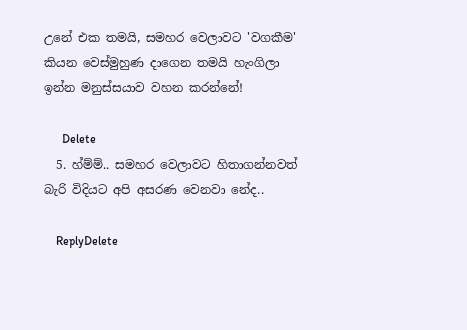උනේ එක තමයි, සමහර වෙලාවට 'වගකීම' කියන වෙස්මුහුණ දාගෙන තමයි හැංගිලා ඉන්න මනුස්සයාව වහන කරන්නේ!

      Delete
  5. හ්ම්ම්.. සමහර වෙලාවට හිතාගන්නවත් බැරි විදියට අපි අසරණ වෙනවා නේද..

    ReplyDelete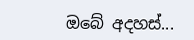ඔබේ අදහස්...